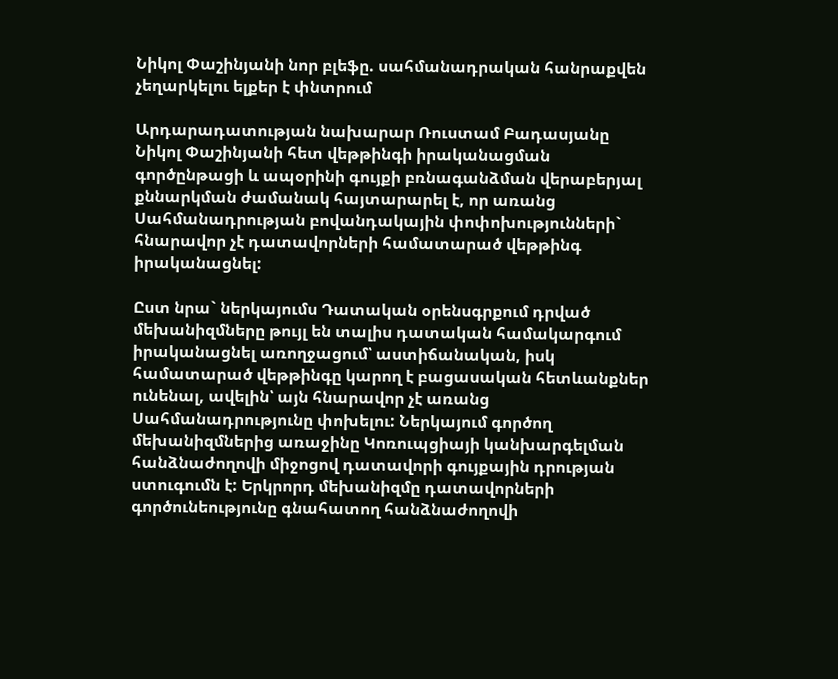Նիկոլ Փաշինյանի նոր բլեֆը. սահմանադրական հանրաքվեն չեղարկելու ելքեր է փնտրում

Արդարադատության նախարար Ռուստամ Բադասյանը Նիկոլ Փաշինյանի հետ վեթթինգի իրականացման գործընթացի և ապօրինի գույքի բռնագանձման վերաբերյալ քննարկման ժամանակ հայտարարել է, որ առանց Սահմանադրության բովանդակային փոփոխությունների` հնարավոր չէ դատավորների համատարած վեթթինգ իրականացնել:

Ըստ նրա` ներկայումս Դատական օրենսգրքում դրված մեխանիզմները թույլ են տալիս դատական համակարգում իրականացնել առողջացում՝ աստիճանական, իսկ համատարած վեթթինգը կարող է բացասական հետևանքներ ունենալ, ավելին՝ այն հնարավոր չէ առանց Սահմանադրությունը փոխելու: Ներկայում գործող մեխանիզմներից առաջինը Կոռուպցիայի կանխարգելման հանձնաժողովի միջոցով դատավորի գույքային դրության ստուգումն է: Երկրորդ մեխանիզմը դատավորների գործունեությունը գնահատող հանձնաժողովի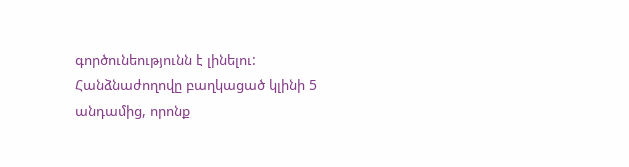գործունեությունն է լինելու: Հանձնաժողովը բաղկացած կլինի 5 անդամից, որոնք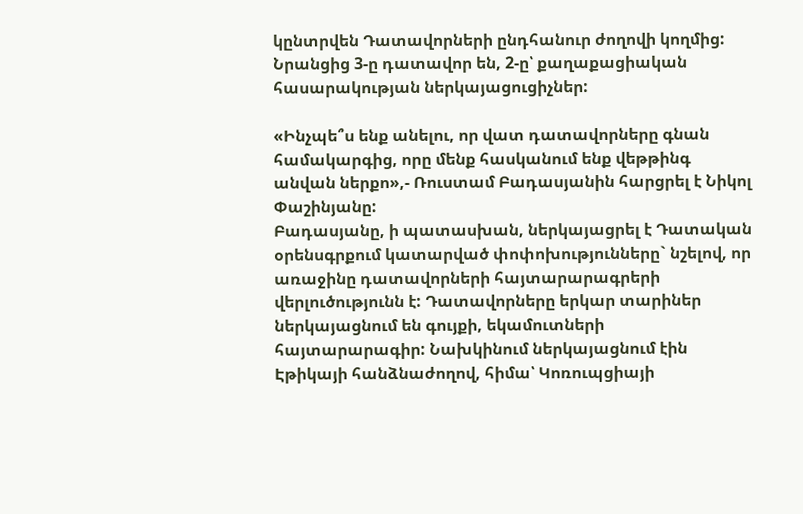կընտրվեն Դատավորների ընդհանուր ժողովի կողմից: Նրանցից 3-ը դատավոր են, 2-ը՝ քաղաքացիական հասարակության ներկայացուցիչներ:

«Ինչպե՞ս ենք անելու, որ վատ դատավորները գնան համակարգից, որը մենք հասկանում ենք վեթթինգ անվան ներքո»,- Ռուստամ Բադասյանին հարցրել է Նիկոլ Փաշինյանը:
Բադասյանը, ի պատասխան, ներկայացրել է Դատական օրենսգրքում կատարված փոփոխությունները` նշելով, որ առաջինը դատավորների հայտարարագրերի վերլուծությունն է: Դատավորները երկար տարիներ ներկայացնում են գույքի, եկամուտների հայտարարագիր: Նախկինում ներկայացնում էին Էթիկայի հանձնաժողով, հիմա՝ Կոռուպցիայի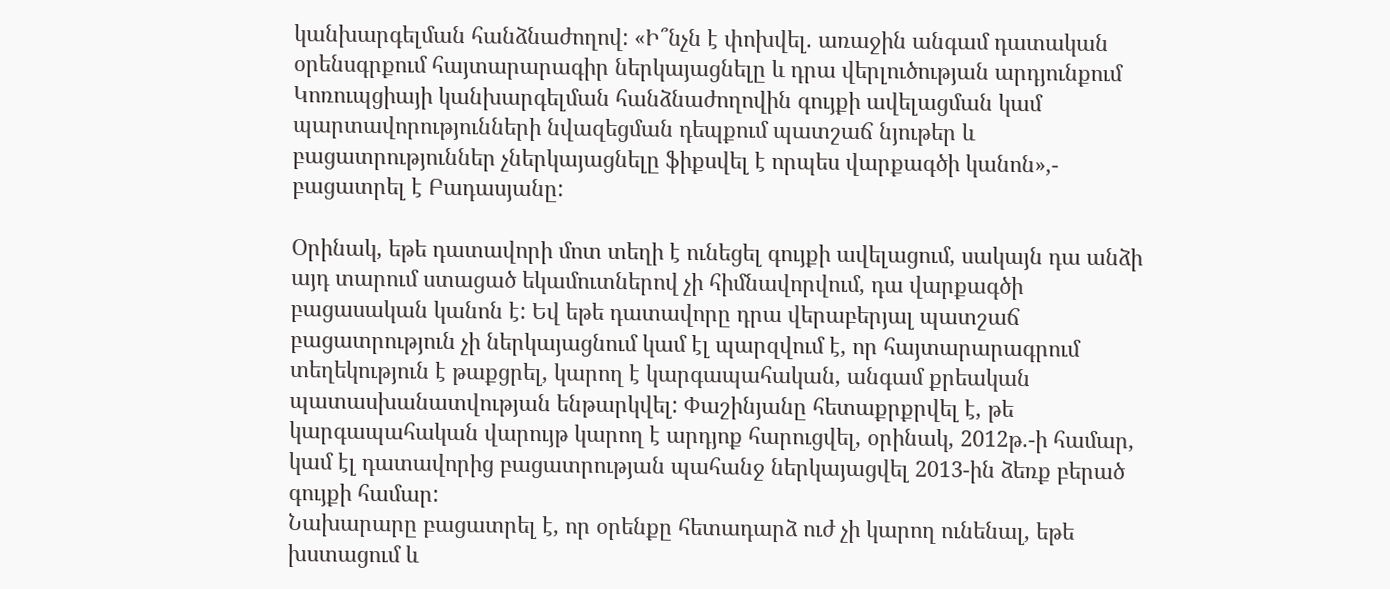կանխարգելման հանձնաժողով: «Ի՞նչն է փոխվել. առաջին անգամ դատական օրենսգրքում հայտարարագիր ներկայացնելը և դրա վերլուծության արդյունքում Կոռուպցիայի կանխարգելման հանձնաժողովին գույքի ավելացման կամ պարտավորությունների նվազեցման դեպքում պատշաճ նյութեր և բացատրություններ չներկայացնելը ֆիքսվել է որպես վարքագծի կանոն»,- բացատրել է Բադասյանը:

Օրինակ, եթե դատավորի մոտ տեղի է ունեցել գույքի ավելացում, սակայն դա անձի այդ տարում ստացած եկամուտներով չի հիմնավորվում, դա վարքագծի բացասական կանոն է: Եվ եթե դատավորը դրա վերաբերյալ պատշաճ բացատրություն չի ներկայացնում կամ էլ պարզվում է, որ հայտարարագրում տեղեկություն է թաքցրել, կարող է կարգապահական, անգամ քրեական պատասխանատվության ենթարկվել: Փաշինյանը հետաքրքրվել է, թե կարգապահական վարույթ կարող է արդյոք հարուցվել, օրինակ, 2012թ.-ի համար, կամ էլ դատավորից բացատրության պահանջ ներկայացվել 2013-ին ձեռք բերած գույքի համար:
Նախարարը բացատրել է, որ օրենքը հետադարձ ուժ չի կարող ունենալ, եթե խստացում և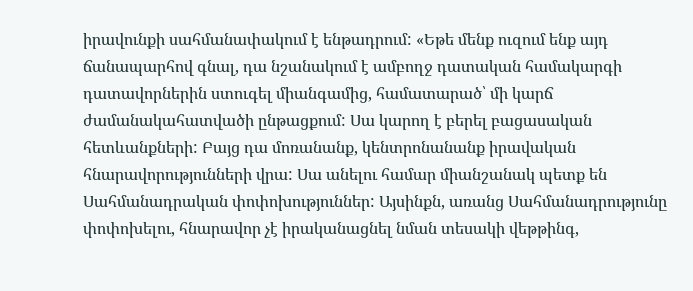իրավունքի սահմանափակում է ենթադրում: «Եթե մենք ուզում ենք այդ ճանապարհով գնալ, դա նշանակում է ամբողջ դատական համակարգի դատավորներին ստուգել միանգամից, համատարած՝ մի կարճ ժամանակահատվածի ընթացքում: Սա կարող է բերել բացասական հետևանքների: Բայց դա մոռանանք, կենտրոնանանք իրավական հնարավորությունների վրա: Սա անելու համար միանշանակ պետք են Սահմանադրական փոփոխություններ: Այսինքն, առանց Սահմանադրությունը փոփոխելու, հնարավոր չէ իրականացնել նման տեսակի վեթթինգ,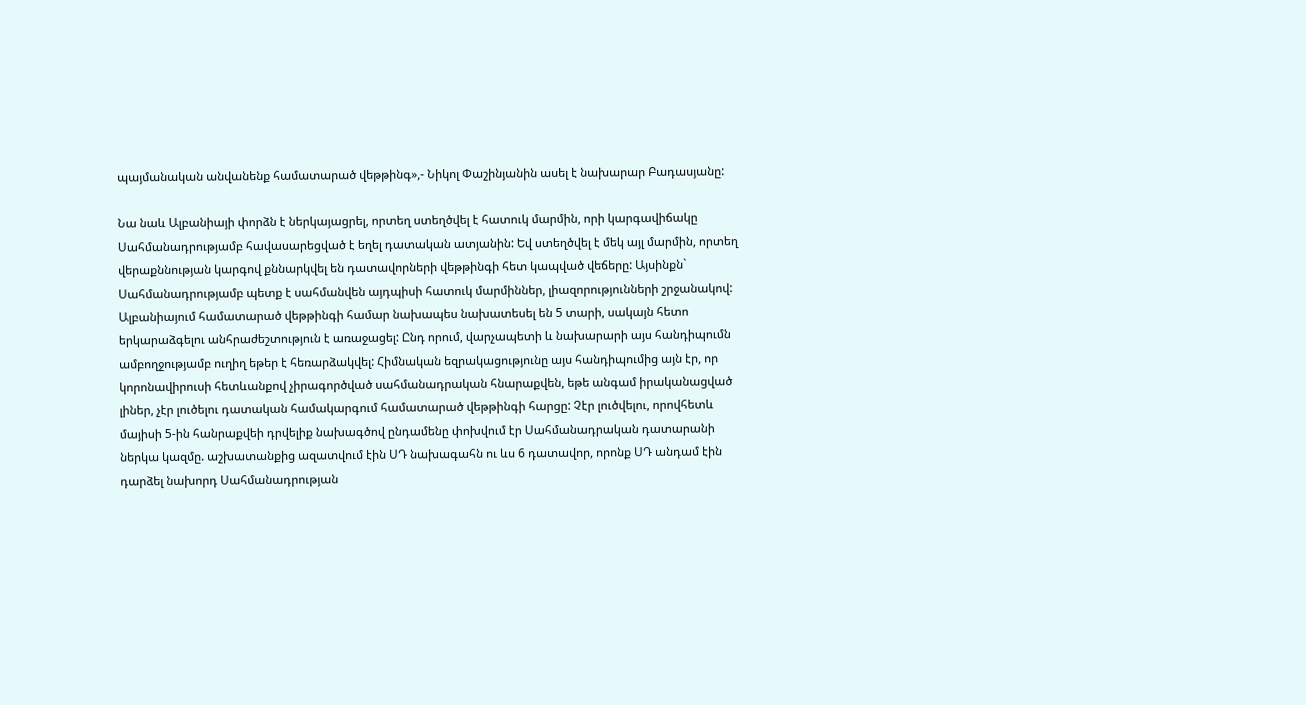պայմանական անվանենք համատարած վեթթինգ»,- Նիկոլ Փաշինյանին ասել է նախարար Բադասյանը:

Նա նաև Ալբանիայի փորձն է ներկայացրել, որտեղ ստեղծվել է հատուկ մարմին, որի կարգավիճակը Սահմանադրությամբ հավասարեցված է եղել դատական ատյանին: Եվ ստեղծվել է մեկ այլ մարմին, որտեղ վերաքննության կարգով քննարկվել են դատավորների վեթթինգի հետ կապված վեճերը: Այսինքն` Սահմանադրությամբ պետք է սահմանվեն այդպիսի հատուկ մարմիններ, լիազորությունների շրջանակով: Ալբանիայում համատարած վեթթինգի համար նախապես նախատեսել են 5 տարի, սակայն հետո երկարաձգելու անհրաժեշտություն է առաջացել: Ընդ որում, վարչապետի և նախարարի այս հանդիպումն ամբողջությամբ ուղիղ եթեր է հեռարձակվել: Հիմնական եզրակացությունը այս հանդիպումից այն էր, որ կորոնավիրուսի հետևանքով չիրագործված սահմանադրական հնարաքվեն, եթե անգամ իրականացված լիներ, չէր լուծելու դատական համակարգում համատարած վեթթինգի հարցը: Չէր լուծվելու, որովհետև մայիսի 5-ին հանրաքվեի դրվելիք նախագծով ընդամենը փոխվում էր Սահմանադրական դատարանի ներկա կազմը. աշխատանքից ազատվում էին ՍԴ նախագահն ու ևս 6 դատավոր, որոնք ՍԴ անդամ էին դարձել նախորդ Սահմանադրության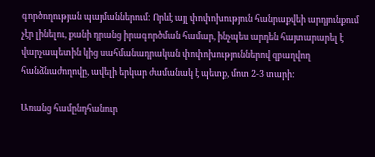գործողության պայմաններում: Որևէ այլ փոփոխություն հանրաքվեի արդյունքում չէր լինելու, քանի դրանց իրագործման համար, ինչպես արդեն հայտարարել է վարչապետին կից սահմանադրական փոփոխություններով զբաղվող հանձնաժողովը, ավելի երկար ժամանակ է պետք, մոտ 2-3 տարի:

Առանց համընդհանուր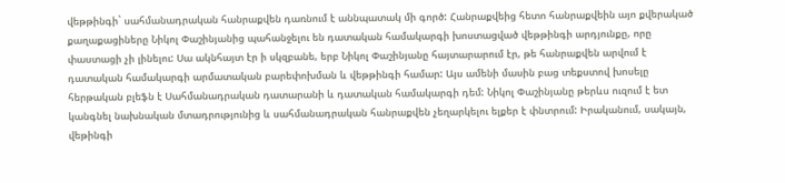վեթթինգի` սահմանադրական հանրաքվեն դառնում է աննպատակ մի գործ: Հանրաքվեից հետո հանրաքվեին այո քվերակած քաղաքացիները Նիկոլ Փաշինյանից պահանջելու են դատական համակարգի խոստացված վեթթինգի արդյունքը, որը փաստացի չի լինելու: Սա ակնհայտ էր ի սկզբանե, երբ Նիկոլ Փաշինյանը հայտարարում էր, թե հանրաքվեն արվում է դատական համակարգի արմատական բարեփոխման և վեթթինգի համար: Այս ամենի մասին բաց տեքստով խոսելը հերթական բլեֆն է Սահմանադրական դատարանի և դատական համակարգի դեմ: Նիկոլ Փաշինյանը թերևս ուզում է ետ կանգնել նախնական մտադրությունից և սահմանադրական հանրաքվեն չեղարկելու ելքեր է փնտրում: Իրականում, սակայն, վեթինգի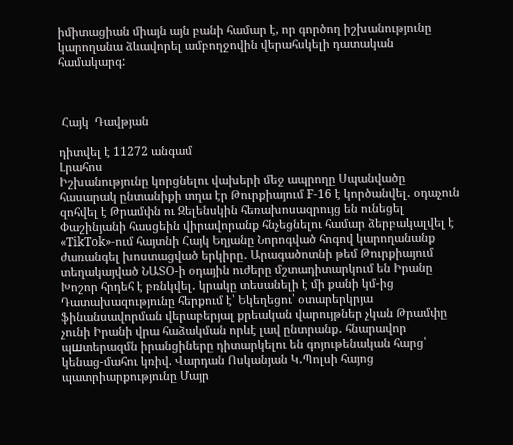իմիտացիան միայն այն բանի համար է, որ գործող իշխանությունը կարողանա ձևավորել ամբողջովին վերահսկելի դատական համակարգ:



 Հայկ  Դավթյան

դիտվել է 11272 անգամ
Լրահոս
Իշխանությունը կորցնելու վախերի մեջ ապրողը Սպանվածը  հասարակ ընտանիքի տղա էր Թուրքիայում F-16 է կործանվել․ օդաչուն զոհվել է Թրամփն ու Զելենսկին հեռախոսազրույց են ունեցել Փաշինյանի հասցեին վիրավորանք հնչեցնելու համար ձերբակալվել է «TikTok»-ում հայտնի Հայկ Եղյանը Նորոգված հոգով կարողանանք ժառանգել խոստացված երկիրը․ Արագածոտնի թեմ Թուրքիայում տեղակայված ՆԱՏՕ-ի օդային ուժերը մշտադիտարկում են Իրանը Խոշոր հրդեհ է բռնկվել․ կրակը տեսանելի է մի քանի կմ-ից Դատախազությունը հերքում է՝ Եկեղեցու՝ օտարերկրյա ֆինանսավորման վերաբերյալ քրեական վարույթներ չկան Թրամփը չունի Իրանի վրա հաձակման որևէ լավ ընտրանք․ հնարավոր պшտերազմն իրանցիները դիտարկելու են գոյութենական հարց՝ կենաց-մահու կռիվ. Վարդան Ոսկանյան Կ․Պոլսի հայոց պատրիարքությունը Մայր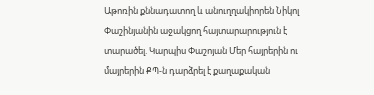Աթոռին քննադատող և անուղղակիորեն Նիկոլ Փաշինյանին աջակցող հայտարարություն է տարածել. Կարպիս Փաշոյան Մեր հայրերին ու մայրերին ՔՊ-ն դարձրել է քաղաքական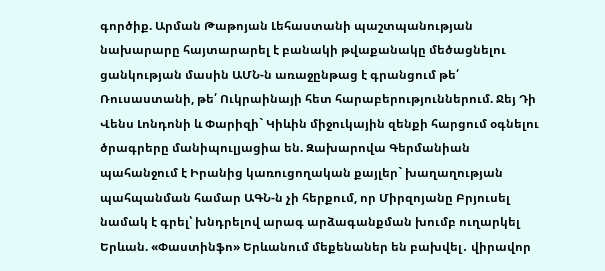գործիք. Արման Թաթոյան Լեհաստանի պաշտպանության նախարարը հայտարարել է բանակի թվաքանակը մեծացնելու ցանկության մասին ԱՄՆ-ն առաջընթաց է գրանցում թե՛ Ռուսաստանի, թե՛ Ուկրաինայի հետ հարաբերություններում. Ջեյ Դի Վենս Լոնդոնի և Փարիզի` Կիևին միջուկային զենքի հարցում օգնելու ծրագրերը մանիպուլյացիա են. Զախարովա Գերմանիան պահանջում է Իրանից կառուցողական քայլեր` խաղաղության պահպանման համար ԱԳՆ-ն չի հերքում, որ Միրզոյանը Բրյուսել նամակ է գրել՝ խնդրելով արագ արձագանքման խումբ ուղարկել Երևան. «Փաստինֆո» Երևանում մեքենաներ են բախվել․ վիրավոր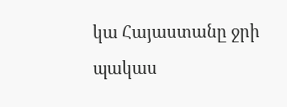կա Հայաստանը ջրի պակաս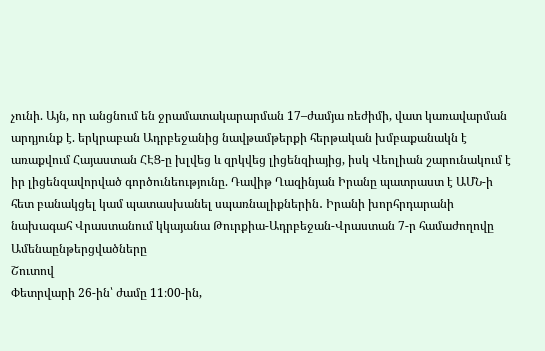չունի. Այն, որ անցնում են ջրամատակարարման 17–ժամյա ռեժիմի, վատ կառավարման արդյունք է. երկրաբան Ադրբեջանից նավթամթերքի հերթական խմբաքանակն է առաքվում Հայաստան ՀԷՑ-ը խլվեց և զրկվեց լիցենզիայից, իսկ Վեոլիան շարունակում է իր լիցենզավորված գործունեությունը. Դավիթ Ղազինյան Իրանը պատրաստ է ԱՄՆ-ի հետ բանակցել կամ պատասխանել սպառնալիքներին․ Իրանի խորհրդարանի նախագահ Վրաստանում կկայանա Թուրքիա-Ադրբեջան-Վրաստան 7-ր համաժողովը
Ամենաընթերցվածները
Շուտով
Փետրվարի 26-ին՝ ժամը 11։00-ին,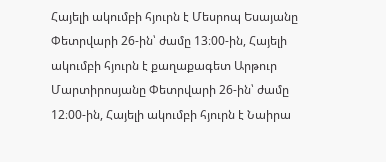Հայելի ակումբի հյուրն է Մեսրոպ Եսայանը Փետրվարի 26-ին՝ ժամը 13։00-ին, Հայելի ակումբի հյուրն է քաղաքագետ Արթուր Մարտիրոսյանը Փետրվարի 26-ին՝ ժամը 12։00-ին, Հայելի ակումբի հյուրն է Նաիրա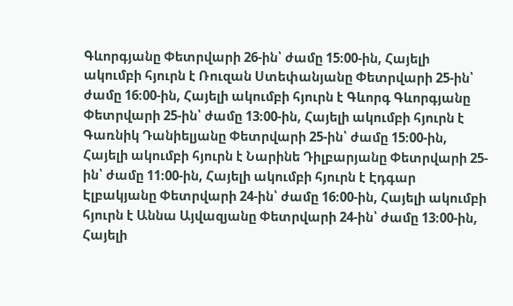Գևորգյանը Փետրվարի 26-ին՝ ժամը 15։00-ին, Հայելի ակումբի հյուրն է Ռուզան Ստեփանյանը Փետրվարի 25-ին՝ ժամը 16։00-ին, Հայելի ակումբի հյուրն է Գևորգ Գևորգյանը Փետրվարի 25-ին՝ ժամը 13։00-ին, Հայելի ակումբի հյուրն է Գառնիկ Դանիելյանը Փետրվարի 25-ին՝ ժամը 15։00-ին, Հայելի ակումբի հյուրն է Նարինե Դիլբարյանը Փետրվարի 25-ին՝ ժամը 11։00-ին, Հայելի ակումբի հյուրն է Էդգար Էլբակյանը Փետրվարի 24-ին՝ ժամը 16։00-ին, Հայելի ակումբի հյուրն է Աննա Այվազյանը Փետրվարի 24-ին՝ ժամը 13։00-ին, Հայելի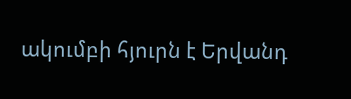ակումբի հյուրն է Երվանդ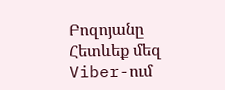Բոզոյանը
Հետևեք մեզ Viber-ում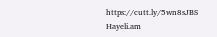https://cutt.ly/5wn8sJBS
Hayeli.am